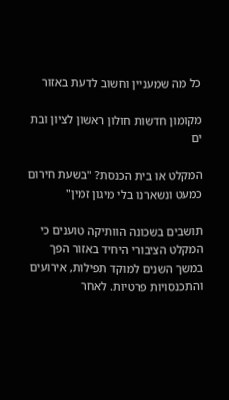כל מה שמעניין וחשוב לדעת באזור

מקומון חדשות חולון ראשון לציון ובת ים

המקלט או בית הכנסת? "בשעת חירום כמעט ונשארנו בלי מיגון זמין"

תושבים בשכונה הוותיקה טוענים כי המקלט הציבורי היחיד באזור הפך במשך השנים למוקד תפילות, אירועים והתכנסויות פרטיות. לאחר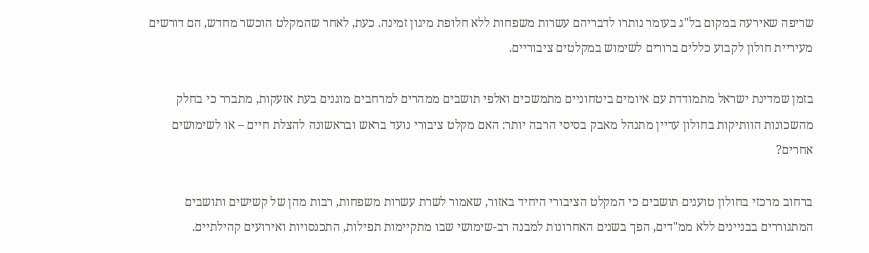שריפה שאירעה במקום בל"ג בעומר נותרו לדבריהם עשרות משפחות ללא חלופת מיגון זמינה. כעת, לאחר שהמקלט הוכשר מחדש, הם דורשים מעיריית חולון לקבוע כללים ברורים לשימוש במקלטים ציבוריים.

בזמן שמדינת ישראל מתמודדת עם איומים ביטחוניים מתמשכים ואלפי תושבים ממהרים למרחבים מוגנים בעת אזעקות, מתברר כי בחלק מהשכונות הוותיקות בחולון עדיין מתנהל מאבק בסיסי הרבה יותר: האם מקלט ציבורי נועד בראש ובראשונה להצלת חיים – או לשימושים אחרים?

ברחוב מרכזי בחולון טוענים תושבים כי המקלט הציבורי היחיד באזור, שאמור לשרת עשרות משפחות, רבות מהן של קשישים ותושבים המתגוררים בבניינים ללא ממ"דים, הפך בשנים האחרונות למבנה רב-שימושי שבו מתקיימות תפילות, התכנסויות ואירועים קהילתיים.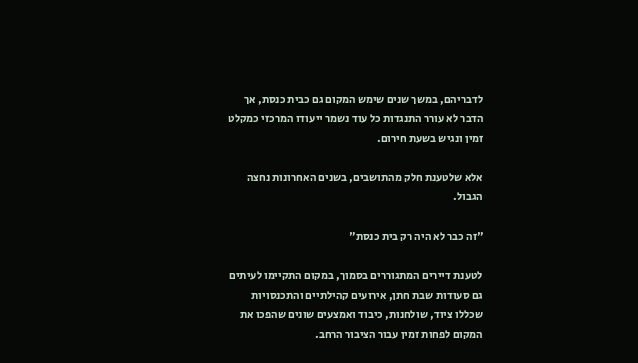לדבריהם, במשך שנים שימש המקום גם כבית כנסת, אך הדבר לא עורר התנגדות כל עוד נשמר ייעודו המרכזי כמקלט זמין ונגיש בשעת חירום.

אלא שלטענת חלק מהתושבים, בשנים האחרונות נחצה הגבול.

"זה כבר לא היה רק בית כנסת"

לטענת דיירים המתגוררים בסמוך, במקום התקיימו לעיתים גם סעודות שבת חתן, אירועים קהילתיים והתכנסויות שכללו ציוד, שולחנות, כיבוד ואמצעים שונים שהפכו את המקום לפחות זמין עבור הציבור הרחב.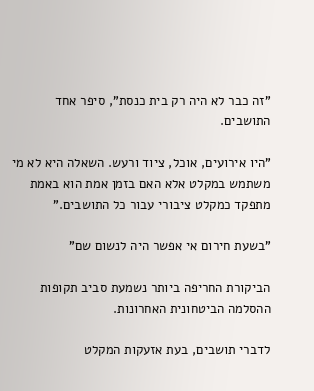"זה כבר לא היה רק בית כנסת", סיפר אחד התושבים.

"היו אירועים, אוכל, ציוד ורעש. השאלה היא לא מי משתמש במקלט אלא האם בזמן אמת הוא באמת מתפקד כמקלט ציבורי עבור כל התושבים."

"בשעת חירום אי אפשר היה לנשום שם"

הביקורת החריפה ביותר נשמעת סביב תקופות ההסלמה הביטחונית האחרונות.

לדברי תושבים, בעת אזעקות המקלט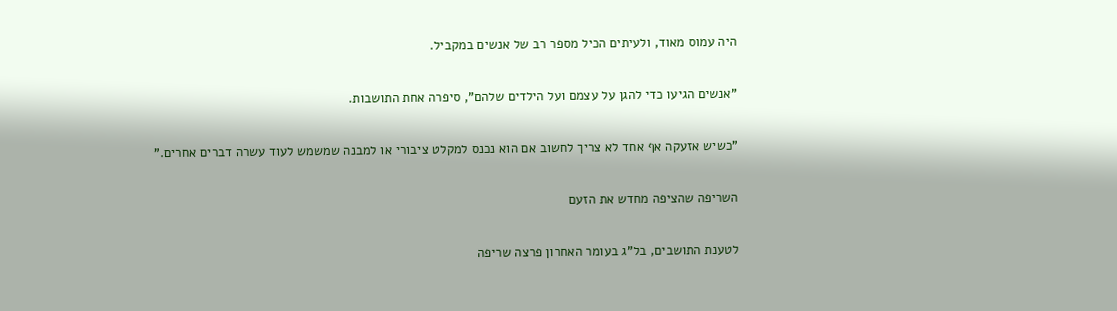היה עמוס מאוד, ולעיתים הכיל מספר רב של אנשים במקביל.

"אנשים הגיעו כדי להגן על עצמם ועל הילדים שלהם", סיפרה אחת התושבות.

"כשיש אזעקה אף אחד לא צריך לחשוב אם הוא נכנס למקלט ציבורי או למבנה שמשמש לעוד עשרה דברים אחרים."

השריפה שהציפה מחדש את הזעם

לטענת התושבים, בל"ג בעומר האחרון פרצה שריפה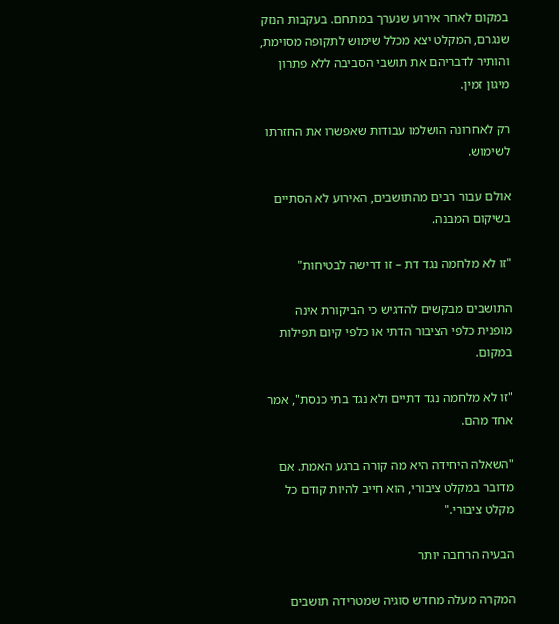במקום לאחר אירוע שנערך במתחם. בעקבות הנזק שנגרם, המקלט יצא מכלל שימוש לתקופה מסוימת, והותיר לדבריהם את תושבי הסביבה ללא פתרון מיגון זמין.

רק לאחרונה הושלמו עבודות שאפשרו את החזרתו לשימוש.

אולם עבור רבים מהתושבים, האירוע לא הסתיים בשיקום המבנה.

"זו לא מלחמה נגד דת – זו דרישה לבטיחות"

התושבים מבקשים להדגיש כי הביקורת אינה מופנית כלפי הציבור הדתי או כלפי קיום תפילות במקום.

"זו לא מלחמה נגד דתיים ולא נגד בתי כנסת", אמר אחד מהם.

"השאלה היחידה היא מה קורה ברגע האמת. אם מדובר במקלט ציבורי, הוא חייב להיות קודם כל מקלט ציבורי."

הבעיה הרחבה יותר

המקרה מעלה מחדש סוגיה שמטרידה תושבים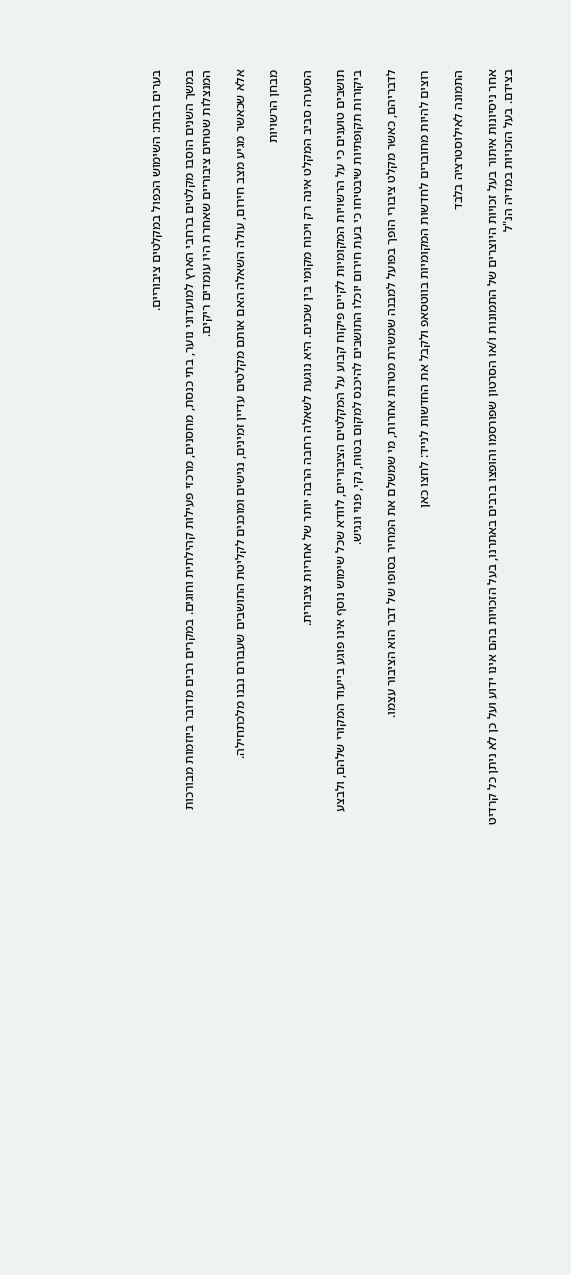בערים רבות: השימוש הכפול במקלטים ציבוריים.

במשך השנים הוסבו מקלטים ברחבי הארץ למועדוני נוער, בתי כנסת, מחסנים, מרכזי פעילות קהילתית וחוגים. במקרים רבים מדובר ביוזמות מבורכות המנצלות שטחים ציבוריים שאחרת היו עומדים ריקים.

אלא שכאשר מגיע מצב חירום, עולה השאלה האם אותם מקלטים עדיין זמינים, נגישים ומוכנים לקליטת התושבים שעבורם נבנו מלכתחילה.

מבחן הרשויות

הסערה סביב המקלט אינה רק ויכוח מקומי בין שכנים. היא נוגעת לשאלה רחבה הרבה יותר של אחריות ציבורית.

תושבים טוענים כי על הרשויות המקומיות לקיים פיקוח קבוע על המקלטים הציבוריים, לוודא שכל שימוש נוסף אינו פוגע בייעוד המקורי שלהם, ולבצע ביקורות תקופתיות שיבטיחו כי בעת חירום יוכלו התושבים להיכנס למקום בטוח, נקי, פנוי ונגיש.

לדבריהם, כאשר מקלט ציבורי הופך בפועל למבנה שמשרת מטרות אחרות, מי שמשלם את המחיר בסופו של דבר הוא הציבור עצמו.

רוצים להיות מחוברים לחדשות המקומיות בווטסאפ ולקבל את החדשות לנייד: לחצו כאן

התמונה לאילוסטרציה בלבד

אחר ניסיונות איתור בעל זכויות היוצרים של התמונות ו/או הסרטון שפורסמו והופצו ברבים באתרנו, בעל הזכויות בהם אינו ידוע ועל כן לא ניתן כל קרדיט בצידם. בעל הזכויות במדיה הנ"ל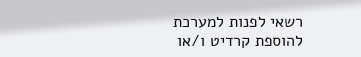רשאי לפנות למערכת להוספת קרדיט ו/או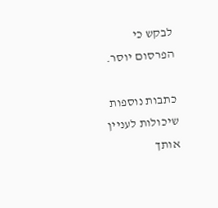לבקש כי הפרסום יוסר.

כתבות נוספות שיכולות לעניין אותך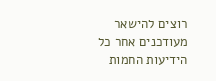רוצים להישאר מעודכנים אחר כל הידיעות החמות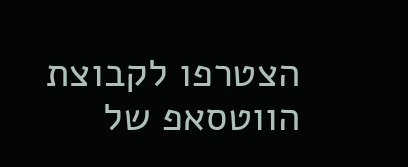הצטרפו לקבוצת הווטסאפ של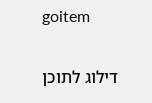goitem

דילוג לתוכן